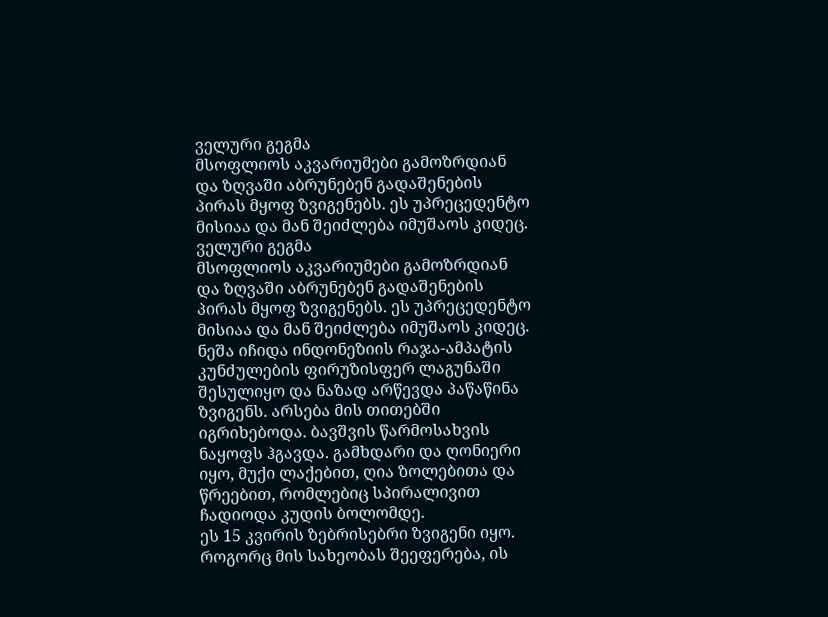ველური გეგმა
მსოფლიოს აკვარიუმები გამოზრდიან და ზღვაში აბრუნებენ გადაშენების პირას მყოფ ზვიგენებს. ეს უპრეცედენტო მისიაა და მან შეიძლება იმუშაოს კიდეც.
ველური გეგმა
მსოფლიოს აკვარიუმები გამოზრდიან და ზღვაში აბრუნებენ გადაშენების პირას მყოფ ზვიგენებს. ეს უპრეცედენტო მისიაა და მან შეიძლება იმუშაოს კიდეც.
ნეშა იჩიდა ინდონეზიის რაჯა-ამპატის კუნძულების ფირუზისფერ ლაგუნაში შესულიყო და ნაზად არწევდა პაწაწინა ზვიგენს. არსება მის თითებში იგრიხებოდა. ბავშვის წარმოსახვის ნაყოფს ჰგავდა. გამხდარი და ღონიერი იყო, მუქი ლაქებით, ღია ზოლებითა და წრეებით, რომლებიც სპირალივით ჩადიოდა კუდის ბოლომდე.
ეს 15 კვირის ზებრისებრი ზვიგენი იყო. როგორც მის სახეობას შეეფერება, ის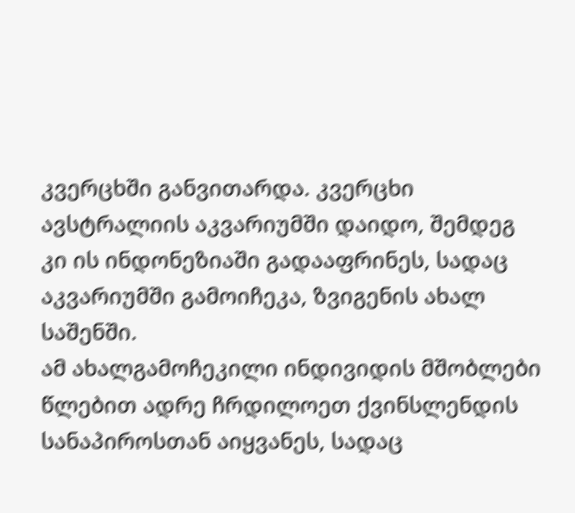კვერცხში განვითარდა. კვერცხი ავსტრალიის აკვარიუმში დაიდო, შემდეგ კი ის ინდონეზიაში გადააფრინეს, სადაც აკვარიუმში გამოიჩეკა, ზვიგენის ახალ საშენში.
ამ ახალგამოჩეკილი ინდივიდის მშობლები წლებით ადრე ჩრდილოეთ ქვინსლენდის სანაპიროსთან აიყვანეს, სადაც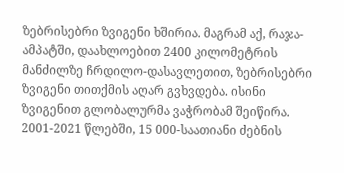ზებრისებრი ზვიგენი ხშირია. მაგრამ აქ, რაჯა-ამპატში, დაახლოებით 2400 კილომეტრის მანძილზე ჩრდილო-დასავლეთით, ზებრისებრი ზვიგენი თითქმის აღარ გვხვდება. ისინი ზვიგენით გლობალურმა ვაჭრობამ შეიწირა. 2001-2021 წლებში, 15 000-საათიანი ძებნის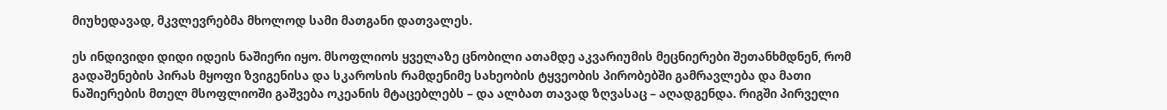მიუხედავად, მკვლევრებმა მხოლოდ სამი მათგანი დათვალეს.

ეს ინდივიდი დიდი იდეის ნაშიერი იყო. მსოფლიოს ყველაზე ცნობილი ათამდე აკვარიუმის მეცნიერები შეთანხმდნენ, რომ გადაშენების პირას მყოფი ზვიგენისა და სკაროსის რამდენიმე სახეობის ტყვეობის პირობებში გამრავლება და მათი ნაშიერების მთელ მსოფლიოში გაშვება ოკეანის მტაცებლებს – და ალბათ თავად ზღვასაც – აღადგენდა. რიგში პირველი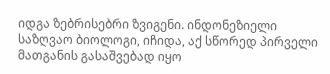იდგა ზებრისებრი ზვიგენი. ინდონეზიელი საზღვაო ბიოლოგი, იჩიდა, აქ სწორედ პირველი მათგანის გასაშვებად იყო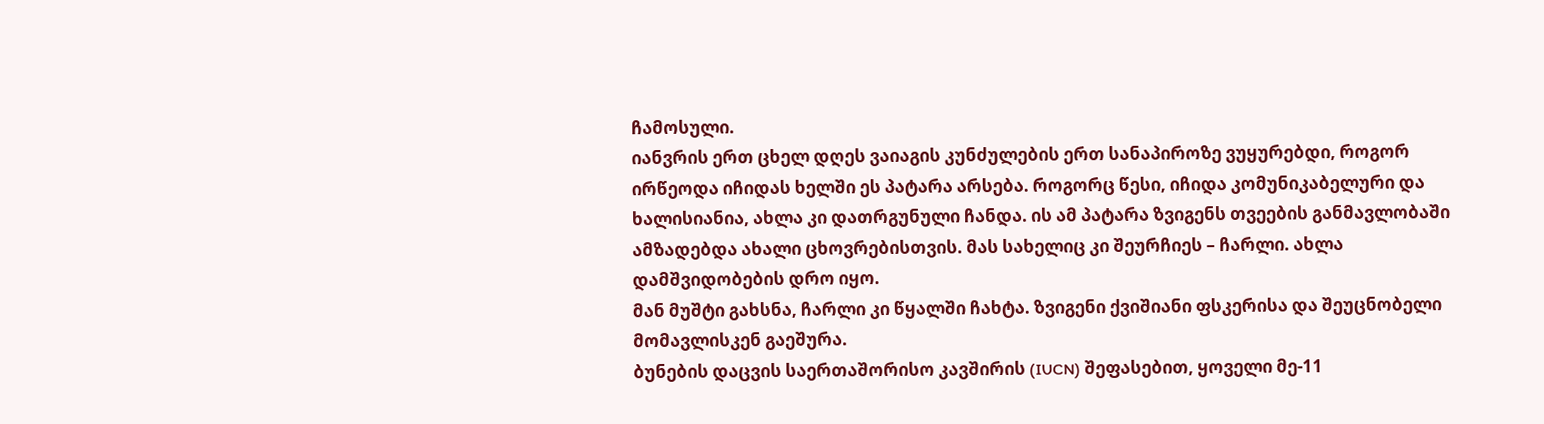ჩამოსული.
იანვრის ერთ ცხელ დღეს ვაიაგის კუნძულების ერთ სანაპიროზე ვუყურებდი, როგორ ირწეოდა იჩიდას ხელში ეს პატარა არსება. როგორც წესი, იჩიდა კომუნიკაბელური და ხალისიანია, ახლა კი დათრგუნული ჩანდა. ის ამ პატარა ზვიგენს თვეების განმავლობაში ამზადებდა ახალი ცხოვრებისთვის. მას სახელიც კი შეურჩიეს – ჩარლი. ახლა დამშვიდობების დრო იყო.
მან მუშტი გახსნა, ჩარლი კი წყალში ჩახტა. ზვიგენი ქვიშიანი ფსკერისა და შეუცნობელი მომავლისკენ გაეშურა.
ბუნების დაცვის საერთაშორისო კავშირის (IUCN) შეფასებით, ყოველი მე-11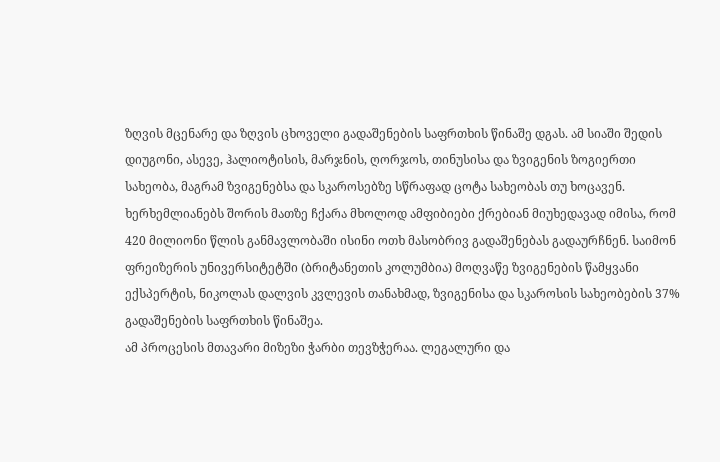ზღვის მცენარე და ზღვის ცხოველი გადაშენების საფრთხის წინაშე დგას. ამ სიაში შედის დიუგონი, ასევე, ჰალიოტისის, მარჯნის, ღორჯოს, თინუსისა და ზვიგენის ზოგიერთი სახეობა, მაგრამ ზვიგენებსა და სკაროსებზე სწრაფად ცოტა სახეობას თუ ხოცავენ. ხერხემლიანებს შორის მათზე ჩქარა მხოლოდ ამფიბიები ქრებიან მიუხედავად იმისა, რომ 420 მილიონი წლის განმავლობაში ისინი ოთხ მასობრივ გადაშენებას გადაურჩნენ. საიმონ ფრეიზერის უნივერსიტეტში (ბრიტანეთის კოლუმბია) მოღვაწე ზვიგენების წამყვანი ექსპერტის, ნიკოლას დალვის კვლევის თანახმად, ზვიგენისა და სკაროსის სახეობების 37% გადაშენების საფრთხის წინაშეა.
ამ პროცესის მთავარი მიზეზი ჭარბი თევზჭერაა. ლეგალური და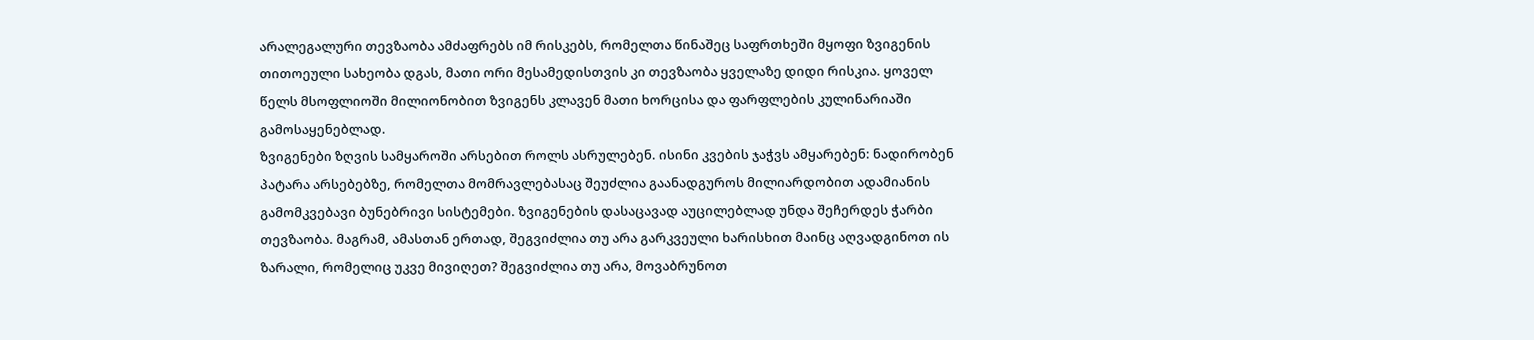არალეგალური თევზაობა ამძაფრებს იმ რისკებს, რომელთა წინაშეც საფრთხეში მყოფი ზვიგენის თითოეული სახეობა დგას, მათი ორი მესამედისთვის კი თევზაობა ყველაზე დიდი რისკია. ყოველ წელს მსოფლიოში მილიონობით ზვიგენს კლავენ მათი ხორცისა და ფარფლების კულინარიაში გამოსაყენებლად.
ზვიგენები ზღვის სამყაროში არსებით როლს ასრულებენ. ისინი კვების ჯაჭვს ამყარებენ: ნადირობენ პატარა არსებებზე, რომელთა მომრავლებასაც შეუძლია გაანადგუროს მილიარდობით ადამიანის გამომკვებავი ბუნებრივი სისტემები. ზვიგენების დასაცავად აუცილებლად უნდა შეჩერდეს ჭარბი თევზაობა. მაგრამ, ამასთან ერთად, შეგვიძლია თუ არა გარკვეული ხარისხით მაინც აღვადგინოთ ის ზარალი, რომელიც უკვე მივიღეთ? შეგვიძლია თუ არა, მოვაბრუნოთ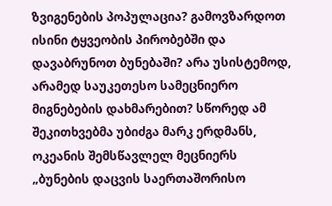ზვიგენების პოპულაცია? გამოვზარდოთ ისინი ტყვეობის პირობებში და დავაბრუნოთ ბუნებაში? არა უსისტემოდ, არამედ საუკეთესო სამეცნიერო მიგნებების დახმარებით? სწორედ ამ შეკითხვებმა უბიძგა მარკ ერდმანს, ოკეანის შემსწავლელ მეცნიერს „ბუნების დაცვის საერთაშორისო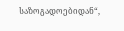საზოგადოებიდან“,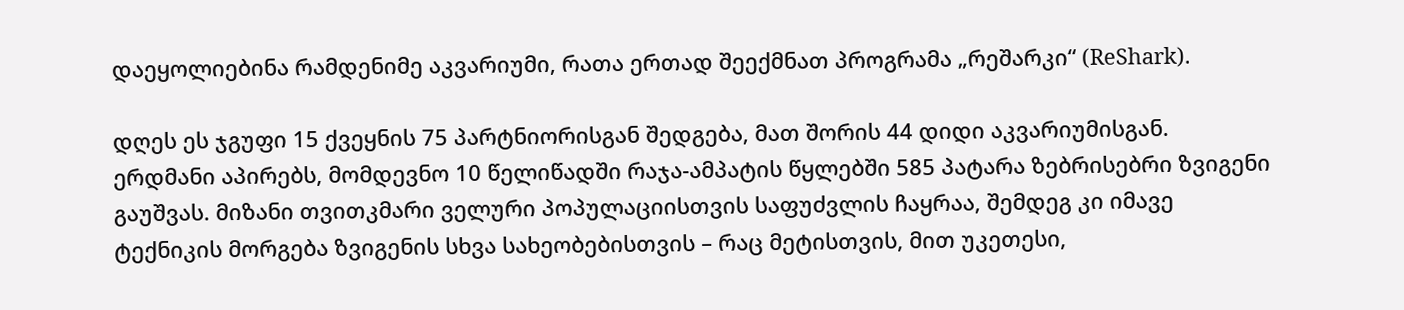დაეყოლიებინა რამდენიმე აკვარიუმი, რათა ერთად შეექმნათ პროგრამა „რეშარკი“ (ReShark).

დღეს ეს ჯგუფი 15 ქვეყნის 75 პარტნიორისგან შედგება, მათ შორის 44 დიდი აკვარიუმისგან. ერდმანი აპირებს, მომდევნო 10 წელიწადში რაჯა-ამპატის წყლებში 585 პატარა ზებრისებრი ზვიგენი გაუშვას. მიზანი თვითკმარი ველური პოპულაციისთვის საფუძვლის ჩაყრაა, შემდეგ კი იმავე ტექნიკის მორგება ზვიგენის სხვა სახეობებისთვის – რაც მეტისთვის, მით უკეთესი,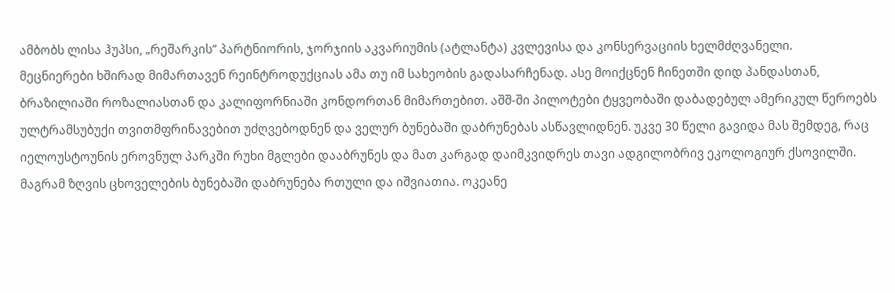ამბობს ლისა ჰუპსი, „რეშარკის“ პარტნიორის, ჯორჯიის აკვარიუმის (ატლანტა) კვლევისა და კონსერვაციის ხელმძღვანელი.
მეცნიერები ხშირად მიმართავენ რეინტროდუქციას ამა თუ იმ სახეობის გადასარჩენად. ასე მოიქცნენ ჩინეთში დიდ პანდასთან, ბრაზილიაში როზალიასთან და კალიფორნიაში კონდორთან მიმართებით. აშშ-ში პილოტები ტყვეობაში დაბადებულ ამერიკულ წეროებს ულტრამსუბუქი თვითმფრინავებით უძღვებოდნენ და ველურ ბუნებაში დაბრუნებას ასწავლიდნენ. უკვე 30 წელი გავიდა მას შემდეგ, რაც იელოუსტოუნის ეროვნულ პარკში რუხი მგლები დააბრუნეს და მათ კარგად დაიმკვიდრეს თავი ადგილობრივ ეკოლოგიურ ქსოვილში.
მაგრამ ზღვის ცხოველების ბუნებაში დაბრუნება რთული და იშვიათია. ოკეანე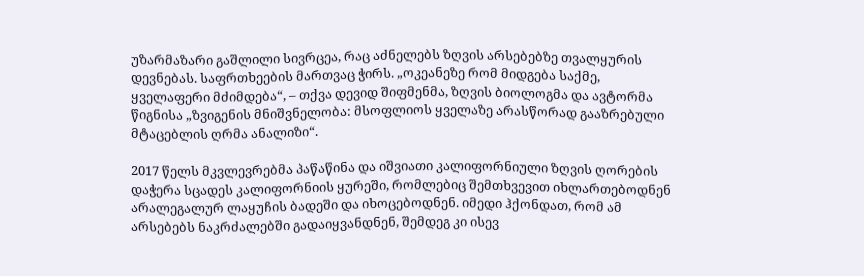უზარმაზარი გაშლილი სივრცეა, რაც აძნელებს ზღვის არსებებზე თვალყურის დევნებას. საფრთხეების მართვაც ჭირს. „ოკეანეზე რომ მიდგება საქმე, ყველაფერი მძიმდება“, – თქვა დევიდ შიფმენმა, ზღვის ბიოლოგმა და ავტორმა წიგნისა „ზვიგენის მნიშვნელობა: მსოფლიოს ყველაზე არასწორად გააზრებული მტაცებლის ღრმა ანალიზი“.

2017 წელს მკვლევრებმა პაწაწინა და იშვიათი კალიფორნიული ზღვის ღორების დაჭერა სცადეს კალიფორნიის ყურეში, რომლებიც შემთხვევით იხლართებოდნენ არალეგალურ ლაყუჩის ბადეში და იხოცებოდნენ. იმედი ჰქონდათ, რომ ამ არსებებს ნაკრძალებში გადაიყვანდნენ, შემდეგ კი ისევ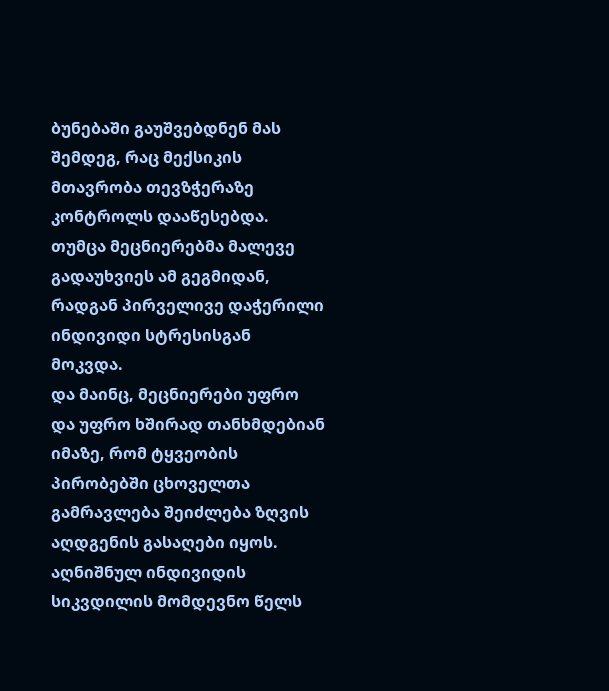ბუნებაში გაუშვებდნენ მას შემდეგ, რაც მექსიკის მთავრობა თევზჭერაზე კონტროლს დააწესებდა. თუმცა მეცნიერებმა მალევე გადაუხვიეს ამ გეგმიდან, რადგან პირველივე დაჭერილი ინდივიდი სტრესისგან მოკვდა.
და მაინც, მეცნიერები უფრო და უფრო ხშირად თანხმდებიან იმაზე, რომ ტყვეობის პირობებში ცხოველთა გამრავლება შეიძლება ზღვის აღდგენის გასაღები იყოს. აღნიშნულ ინდივიდის სიკვდილის მომდევნო წელს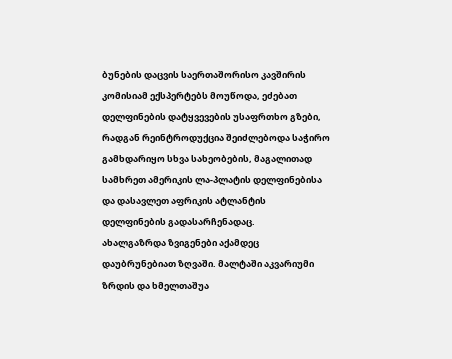ბუნების დაცვის საერთაშორისო კავშირის კომისიამ ექსპერტებს მოუწოდა, ეძებათ დელფინების დატყვევების უსაფრთხო გზები, რადგან რეინტროდუქცია შეიძლებოდა საჭირო გამხდარიყო სხვა სახეობების, მაგალითად სამხრეთ ამერიკის ლა-პლატის დელფინებისა და დასავლეთ აფრიკის ატლანტის დელფინების გადასარჩენადაც.
ახალგაზრდა ზვიგენები აქამდეც დაუბრუნებიათ ზღვაში. მალტაში აკვარიუმი ზრდის და ხმელთაშუა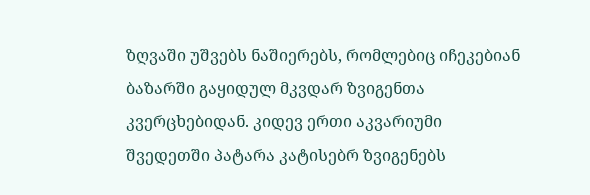ზღვაში უშვებს ნაშიერებს, რომლებიც იჩეკებიან ბაზარში გაყიდულ მკვდარ ზვიგენთა კვერცხებიდან. კიდევ ერთი აკვარიუმი შვედეთში პატარა კატისებრ ზვიგენებს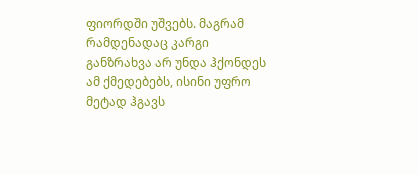ფიორდში უშვებს. მაგრამ რამდენადაც კარგი განზრახვა არ უნდა ჰქონდეს ამ ქმედებებს, ისინი უფრო მეტად ჰგავს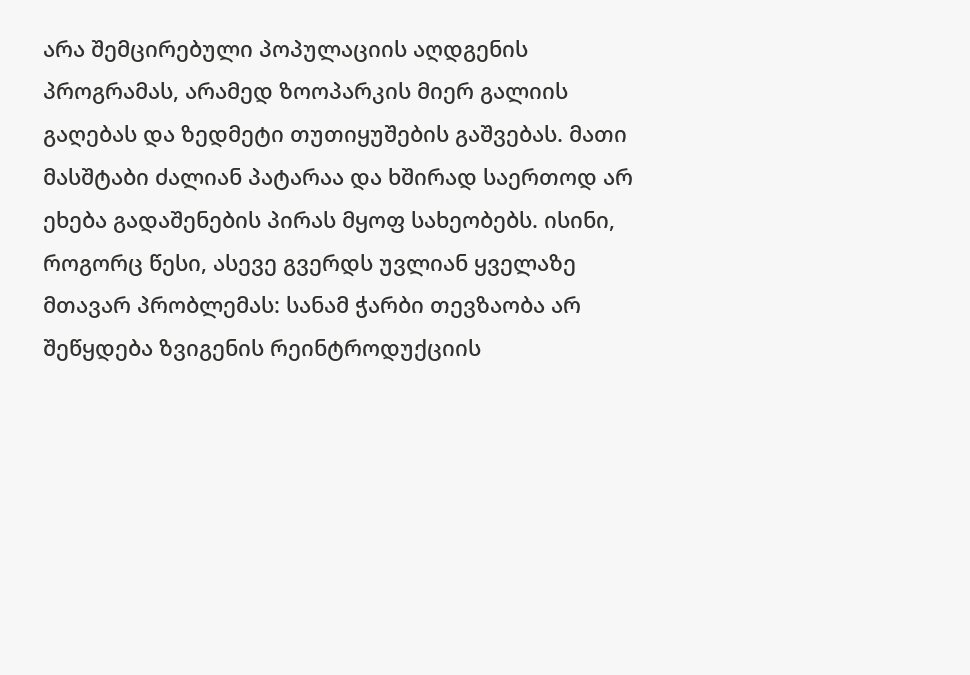არა შემცირებული პოპულაციის აღდგენის პროგრამას, არამედ ზოოპარკის მიერ გალიის გაღებას და ზედმეტი თუთიყუშების გაშვებას. მათი მასშტაბი ძალიან პატარაა და ხშირად საერთოდ არ ეხება გადაშენების პირას მყოფ სახეობებს. ისინი, როგორც წესი, ასევე გვერდს უვლიან ყველაზე მთავარ პრობლემას: სანამ ჭარბი თევზაობა არ შეწყდება ზვიგენის რეინტროდუქციის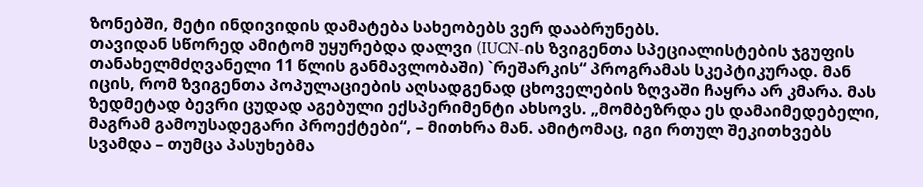ზონებში, მეტი ინდივიდის დამატება სახეობებს ვერ დააბრუნებს.
თავიდან სწორედ ამიტომ უყურებდა დალვი (IUCN-ის ზვიგენთა სპეციალისტების ჯგუფის თანახელმძღვანელი 11 წლის განმავლობაში) `რეშარკის“ პროგრამას სკეპტიკურად. მან იცის, რომ ზვიგენთა პოპულაციების აღსადგენად ცხოველების ზღვაში ჩაყრა არ კმარა. მას ზედმეტად ბევრი ცუდად აგებული ექსპერიმენტი ახსოვს. „მომბეზრდა ეს დამაიმედებელი, მაგრამ გამოუსადეგარი პროექტები“, – მითხრა მან. ამიტომაც, იგი რთულ შეკითხვებს სვამდა – თუმცა პასუხებმა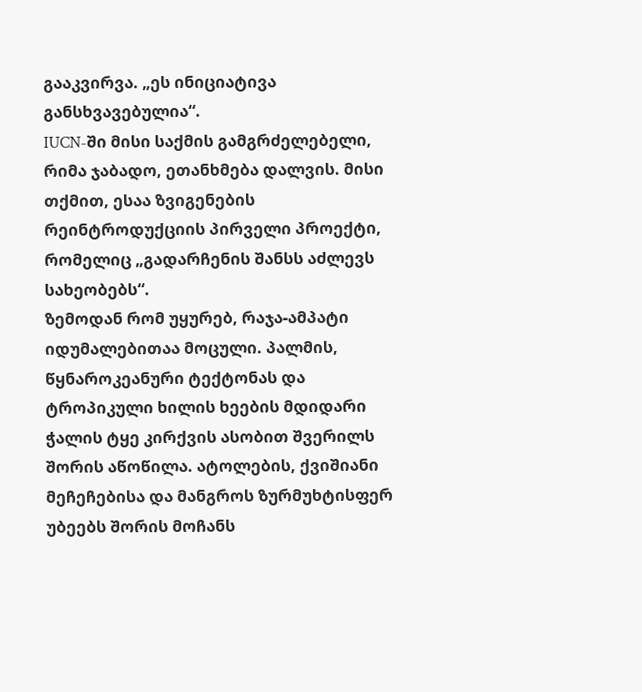გააკვირვა. „ეს ინიციატივა განსხვავებულია“.
IUCN-ში მისი საქმის გამგრძელებელი, რიმა ჯაბადო, ეთანხმება დალვის. მისი თქმით, ესაა ზვიგენების რეინტროდუქციის პირველი პროექტი, რომელიც „გადარჩენის შანსს აძლევს სახეობებს“.
ზემოდან რომ უყურებ, რაჯა-ამპატი იდუმალებითაა მოცული. პალმის, წყნაროკეანური ტექტონას და ტროპიკული ხილის ხეების მდიდარი ჭალის ტყე კირქვის ასობით შვერილს შორის აწოწილა. ატოლების, ქვიშიანი მეჩეჩებისა და მანგროს ზურმუხტისფერ უბეებს შორის მოჩანს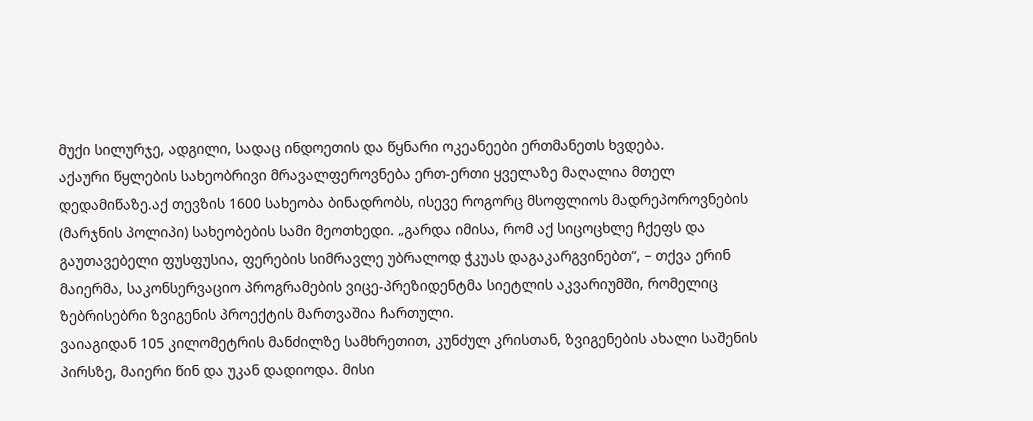მუქი სილურჯე, ადგილი, სადაც ინდოეთის და წყნარი ოკეანეები ერთმანეთს ხვდება.
აქაური წყლების სახეობრივი მრავალფეროვნება ერთ-ერთი ყველაზე მაღალია მთელ დედამიწაზე.აქ თევზის 1600 სახეობა ბინადრობს, ისევე როგორც მსოფლიოს მადრეპოროვნების (მარჯნის პოლიპი) სახეობების სამი მეოთხედი. „გარდა იმისა, რომ აქ სიცოცხლე ჩქეფს და გაუთავებელი ფუსფუსია, ფერების სიმრავლე უბრალოდ ჭკუას დაგაკარგვინებთ“, – თქვა ერინ მაიერმა, საკონსერვაციო პროგრამების ვიცე-პრეზიდენტმა სიეტლის აკვარიუმში, რომელიც ზებრისებრი ზვიგენის პროექტის მართვაშია ჩართული.
ვაიაგიდან 105 კილომეტრის მანძილზე სამხრეთით, კუნძულ კრისთან, ზვიგენების ახალი საშენის პირსზე, მაიერი წინ და უკან დადიოდა. მისი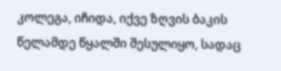კოლეგა, იჩიდა, იქვე ზღვის ბაკის წელამდე წყალში შესულიყო, სადაც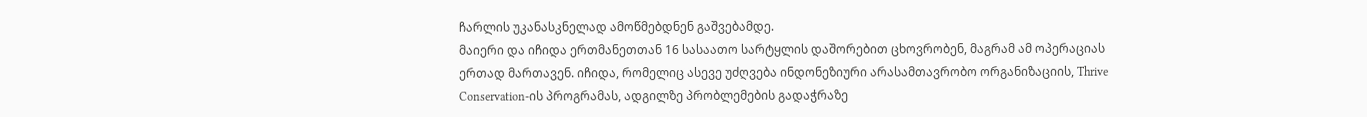ჩარლის უკანასკნელად ამოწმებდნენ გაშვებამდე.
მაიერი და იჩიდა ერთმანეთთან 16 სასაათო სარტყლის დაშორებით ცხოვრობენ, მაგრამ ამ ოპერაციას ერთად მართავენ. იჩიდა, რომელიც ასევე უძღვება ინდონეზიური არასამთავრობო ორგანიზაციის, Thrive Conservation-ის პროგრამას, ადგილზე პრობლემების გადაჭრაზე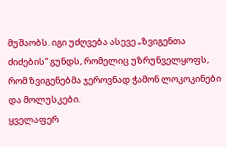მუშაობს. იგი უძღვება ასევე „ზვიგენთა ძიძების“ გუნდს, რომელიც უზრუნველყოფს, რომ ზვიგენებმა ჯეროვნად ჭამონ ლოკოკინები და მოლუსკები.
ყველაფერ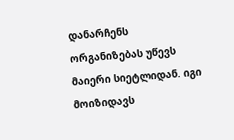დანარჩენს ორგანიზებას უწევს მაიერი სიეტლიდან. იგი მოიზიდავს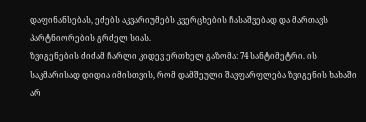დაფინანსებას, ეძებს აკვარიუმებს კვერცხების ჩასაშვებად და მართავს პარტნიორების გრძელ სიას.
ზვიგენების ძიძამ ჩარლი კიდევ ერთხელ გაზომა: 74 სანტიმეტრი. ის საკმარისად დიდია იმისთვის, რომ დამშეული შავფარფლება ზვიგენის ხახაში არ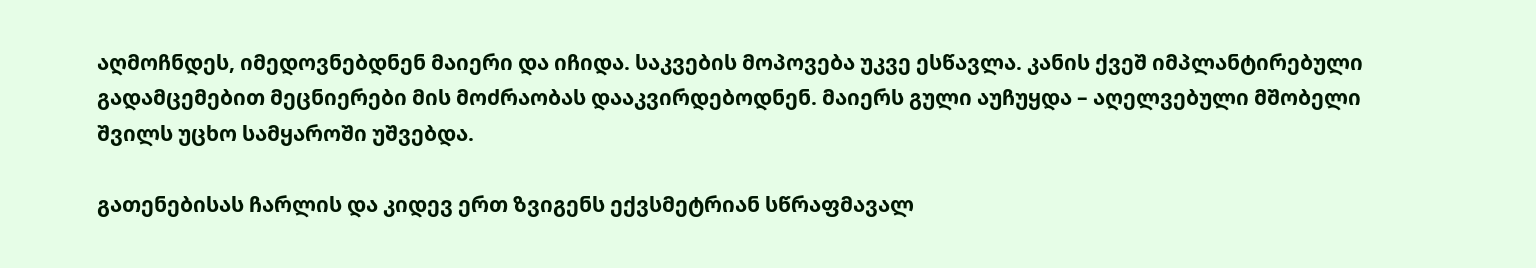აღმოჩნდეს, იმედოვნებდნენ მაიერი და იჩიდა. საკვების მოპოვება უკვე ესწავლა. კანის ქვეშ იმპლანტირებული გადამცემებით მეცნიერები მის მოძრაობას დააკვირდებოდნენ. მაიერს გული აუჩუყდა – აღელვებული მშობელი შვილს უცხო სამყაროში უშვებდა.

გათენებისას ჩარლის და კიდევ ერთ ზვიგენს ექვსმეტრიან სწრაფმავალ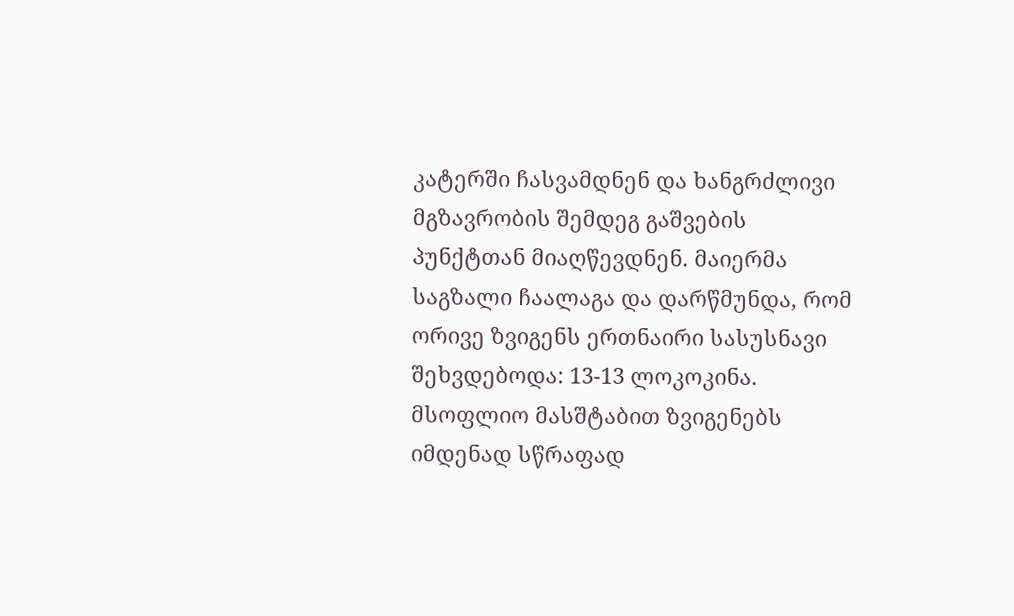კატერში ჩასვამდნენ და ხანგრძლივი მგზავრობის შემდეგ გაშვების პუნქტთან მიაღწევდნენ. მაიერმა საგზალი ჩაალაგა და დარწმუნდა, რომ ორივე ზვიგენს ერთნაირი სასუსნავი შეხვდებოდა: 13-13 ლოკოკინა.
მსოფლიო მასშტაბით ზვიგენებს იმდენად სწრაფად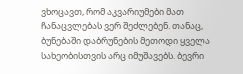ვხოცავთ, რომ აკვარიუმები მათ ჩანაცვლებას ვერ შეძლებენ. თანაც, ბუნებაში დაბრუნების მეთოდი ყველა სახეობისთვის არც იმუშავებს. ბევრი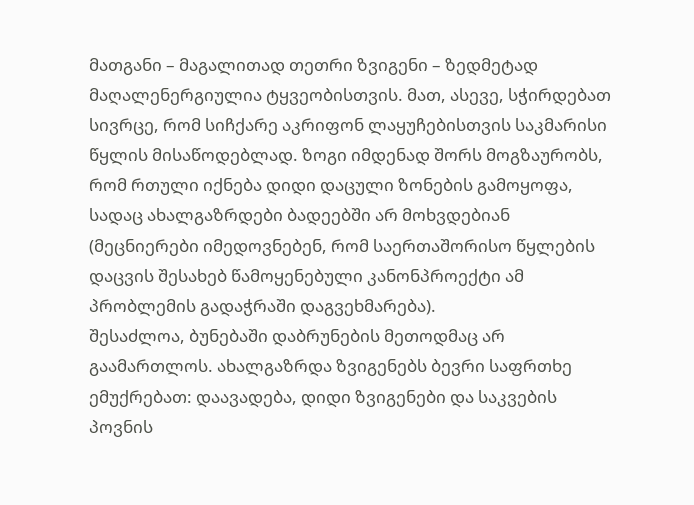მათგანი – მაგალითად თეთრი ზვიგენი – ზედმეტად მაღალენერგიულია ტყვეობისთვის. მათ, ასევე, სჭირდებათ სივრცე, რომ სიჩქარე აკრიფონ ლაყუჩებისთვის საკმარისი წყლის მისაწოდებლად. ზოგი იმდენად შორს მოგზაურობს, რომ რთული იქნება დიდი დაცული ზონების გამოყოფა, სადაც ახალგაზრდები ბადეებში არ მოხვდებიან (მეცნიერები იმედოვნებენ, რომ საერთაშორისო წყლების დაცვის შესახებ წამოყენებული კანონპროექტი ამ პრობლემის გადაჭრაში დაგვეხმარება).
შესაძლოა, ბუნებაში დაბრუნების მეთოდმაც არ გაამართლოს. ახალგაზრდა ზვიგენებს ბევრი საფრთხე ემუქრებათ: დაავადება, დიდი ზვიგენები და საკვების პოვნის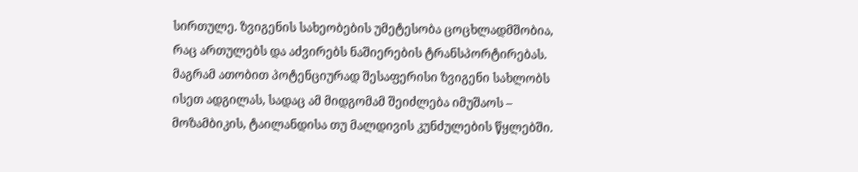სირთულე. ზვიგენის სახეობების უმეტესობა ცოცხლადმშობია, რაც ართულებს და აძვირებს ნაშიერების ტრანსპორტირებას.
მაგრამ ათობით პოტენციურად შესაფერისი ზვიგენი სახლობს ისეთ ადგილას, სადაც ამ მიდგომამ შეიძლება იმუშაოს – მოზამბიკის, ტაილანდისა თუ მალდივის კუნძულების წყლებში.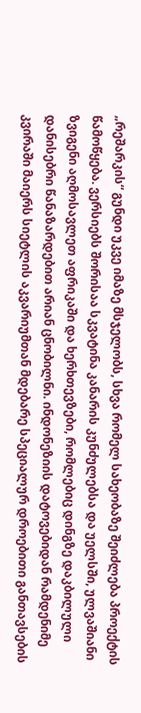„რეშარკის“ გუნდი უკვე იმაზე მსჯელობს, სხვა რომელ სახეობაზე შეიძლება პროექტის წამოწყება. ვერსიებს შორისაა სკვატინა კანარის კუნძულებსა და უელსში, ულვაშიანი ზვიგენი აღმოსავლეთ აფრიკაში და ხერხთევზები, რომლებიც დინგზე დაკბილული დანისებრი წანაზარდებით არიან ცნობილნი. ინდონეზიის დატოვებიდან რამდენიმე კვირაში მაიერს სიეტლის აკვარიუმთან მდებარე სპეციალურ დროებითი განთავსების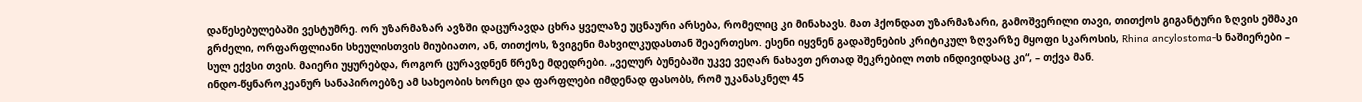დაწესებულებაში ვესტუმრე. ორ უზარმაზარ ავზში დაცურავდა ცხრა ყველაზე უცნაური არსება, რომელიც კი მინახავს. მათ ჰქონდათ უზარმაზარი, გამოშვერილი თავი, თითქოს გიგანტური ზღვის ეშმაკი გრძელი, ორფარფლიანი სხეულისთვის მიუბიათო, ან, თითქოს, ზვიგენი მახვილკუდასთან შეაერთესო. ესენი იყვნენ გადაშენების კრიტიკულ ზღვარზე მყოფი სკაროსის, Rhina ancylostoma-ს ნაშიერები – სულ ექვსი თვის. მაიერი უყურებდა, როგორ ცურავდნენ წრეზე მდედრები. „ველურ ბუნებაში უკვე ვეღარ ნახავთ ერთად შეკრებილ ოთხ ინდივიდსაც კი“, – თქვა მან.
ინდო-წყნაროკეანურ სანაპიროებზე ამ სახეობის ხორცი და ფარფლები იმდენად ფასობს, რომ უკანასკნელ 45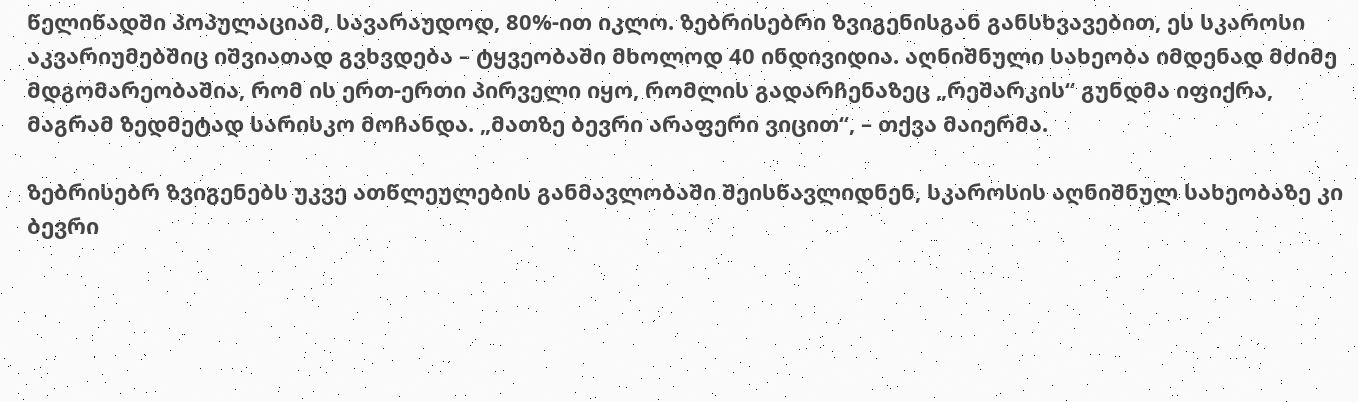წელიწადში პოპულაციამ, სავარაუდოდ, 80%-ით იკლო. ზებრისებრი ზვიგენისგან განსხვავებით, ეს სკაროსი აკვარიუმებშიც იშვიათად გვხვდება – ტყვეობაში მხოლოდ 40 ინდივიდია. აღნიშნული სახეობა იმდენად მძიმე მდგომარეობაშია, რომ ის ერთ-ერთი პირველი იყო, რომლის გადარჩენაზეც „რეშარკის“ გუნდმა იფიქრა, მაგრამ ზედმეტად სარისკო მოჩანდა. „მათზე ბევრი არაფერი ვიცით“, – თქვა მაიერმა.

ზებრისებრ ზვიგენებს უკვე ათწლეულების განმავლობაში შეისწავლიდნენ, სკაროსის აღნიშნულ სახეობაზე კი ბევრი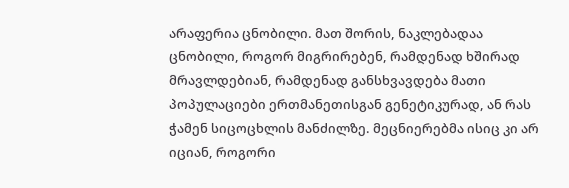არაფერია ცნობილი. მათ შორის, ნაკლებადაა ცნობილი, როგორ მიგრირებენ, რამდენად ხშირად მრავლდებიან, რამდენად განსხვავდება მათი პოპულაციები ერთმანეთისგან გენეტიკურად, ან რას ჭამენ სიცოცხლის მანძილზე. მეცნიერებმა ისიც კი არ იციან, როგორი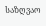საზღვაო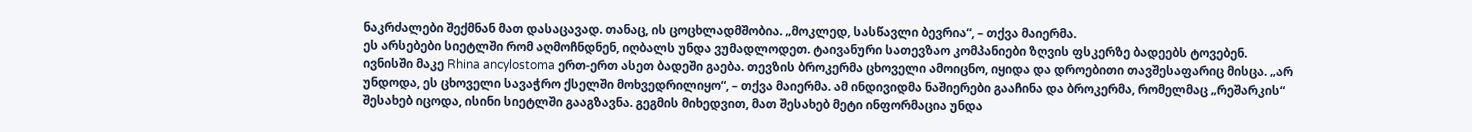ნაკრძალები შექმნან მათ დასაცავად. თანაც, ის ცოცხლადმშობია. „მოკლედ, სასწავლი ბევრია“, – თქვა მაიერმა.
ეს არსებები სიეტლში რომ აღმოჩნდნენ, იღბალს უნდა ვუმადლოდეთ. ტაივანური სათევზაო კომპანიები ზღვის ფსკერზე ბადეებს ტოვებენ. ივნისში მაკე Rhina ancylostoma ერთ-ერთ ასეთ ბადეში გაება. თევზის ბროკერმა ცხოველი ამოიცნო, იყიდა და დროებითი თავშესაფარიც მისცა. „არ უნდოდა, ეს ცხოველი სავაჭრო ქსელში მოხვედრილიყო“, – თქვა მაიერმა. ამ ინდივიდმა ნაშიერები გააჩინა და ბროკერმა, რომელმაც „რეშარკის“ შესახებ იცოდა, ისინი სიეტლში გააგზავნა. გეგმის მიხედვით, მათ შესახებ მეტი ინფორმაცია უნდა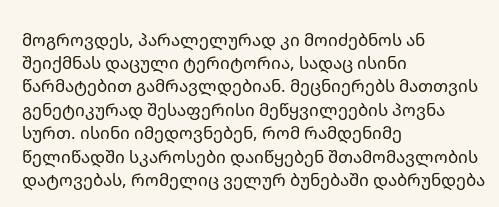მოგროვდეს, პარალელურად კი მოიძებნოს ან შეიქმნას დაცული ტერიტორია, სადაც ისინი წარმატებით გამრავლდებიან. მეცნიერებს მათთვის გენეტიკურად შესაფერისი მეწყვილეების პოვნა სურთ. ისინი იმედოვნებენ, რომ რამდენიმე წელიწადში სკაროსები დაიწყებენ შთამომავლობის დატოვებას, რომელიც ველურ ბუნებაში დაბრუნდება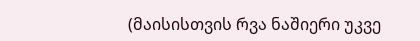(მაისისთვის რვა ნაშიერი უკვე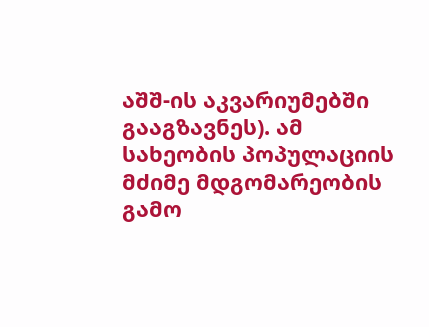აშშ-ის აკვარიუმებში გააგზავნეს). ამ სახეობის პოპულაციის მძიმე მდგომარეობის გამო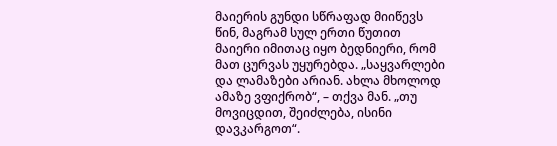მაიერის გუნდი სწრაფად მიიწევს წინ, მაგრამ სულ ერთი წუთით მაიერი იმითაც იყო ბედნიერი, რომ მათ ცურვას უყურებდა. „საყვარლები და ლამაზები არიან. ახლა მხოლოდ ამაზე ვფიქრობ“, – თქვა მან. „თუ მოვიცდით, შეიძლება, ისინი დავკარგოთ“.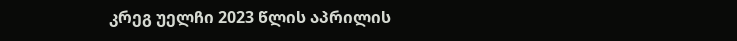კრეგ უელჩი 2023 წლის აპრილის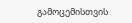გამოცემისთვის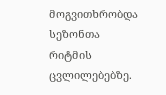მოგვითხრობდა სეზონთა რიტმის ცვლილებებზე.